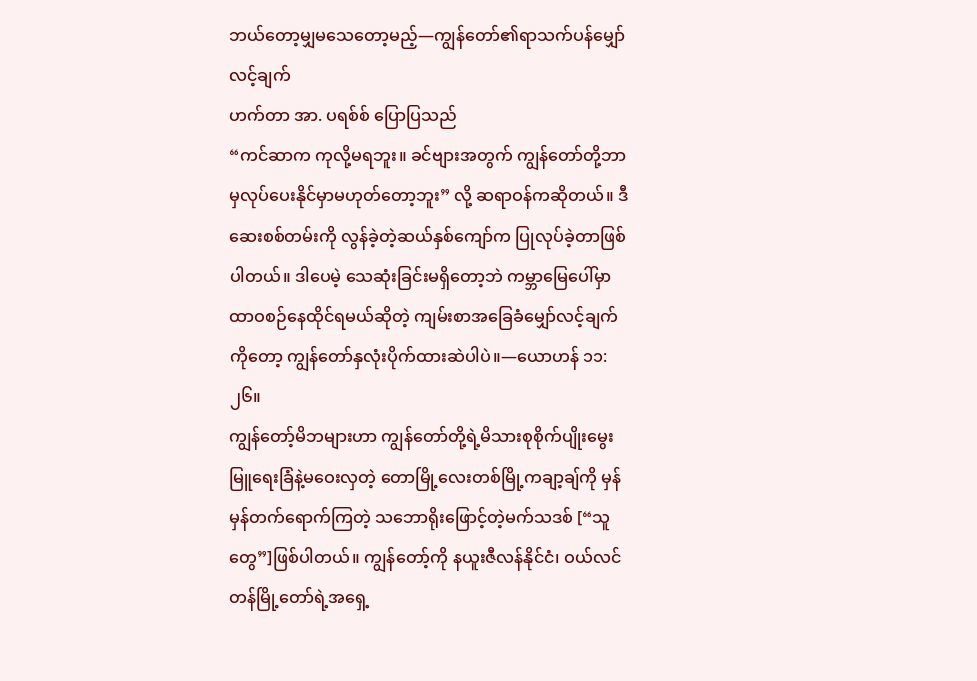ဘယ်တော့မျှမသေတော့မည့်—ကျွန်တော်၏ရာသက်ပန်မျှော်လင့်ချက်
ဟက်တာ အာ. ပရစ်စ် ပြောပြသည်
“ကင်ဆာက ကုလို့မရဘူး။ ခင်ဗျားအတွက် ကျွန်တော်တို့ဘာမှလုပ်ပေးနိုင်မှာမဟုတ်တော့ဘူး” လို့ ဆရာဝန်ကဆိုတယ်။ ဒီဆေးစစ်တမ်းကို လွန်ခဲ့တဲ့ဆယ်နှစ်ကျော်က ပြုလုပ်ခဲ့တာဖြစ်ပါတယ်။ ဒါပေမဲ့ သေဆုံးခြင်းမရှိတော့ဘဲ ကမ္ဘာမြေပေါ်မှာထာဝစဉ်နေထိုင်ရမယ်ဆိုတဲ့ ကျမ်းစာအခြေခံမျှော်လင့်ချက်ကိုတော့ ကျွန်တော်နှလုံးပိုက်ထားဆဲပါပဲ။—ယောဟန် ၁၁:၂၆။
ကျွန်တော့်မိဘများဟာ ကျွန်တော်တို့ရဲ့မိသားစုစိုက်ပျိုးမွေးမြူရေးခြံနဲ့မဝေးလှတဲ့ တောမြို့လေးတစ်မြို့ကချာ့ချ်ကို မှန်မှန်တက်ရောက်ကြတဲ့ သဘောရိုးဖြောင့်တဲ့မက်သဒစ် [“သူတွေ”]ဖြစ်ပါတယ်။ ကျွန်တော့်ကို နယူးဇီလန်နိုင်ငံ၊ ဝယ်လင်တန်မြို့တော်ရဲ့အရှေ့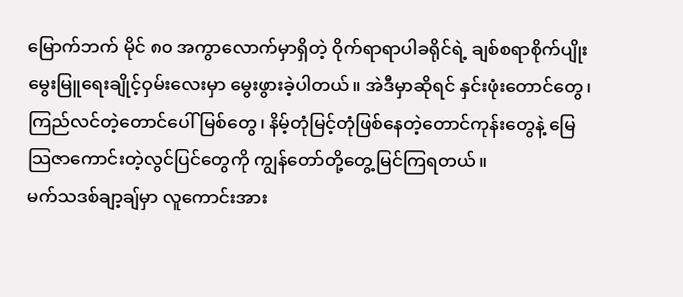မြောက်ဘက် မိုင် ၈၀ အကွာလောက်မှာရှိတဲ့ ဝိုက်ရာရာပါခရိုင်ရဲ့ ချစ်စရာစိုက်ပျိုးမွေးမြူရေးချိုင့်ဝှမ်းလေးမှာ မွေးဖွားခဲ့ပါတယ်။ အဲဒီမှာဆိုရင် နှင်းဖုံးတောင်တွေ၊ ကြည်လင်တဲ့တောင်ပေါ်မြစ်တွေ၊ နိမ့်တုံမြင့်တုံဖြစ်နေတဲ့တောင်ကုန်းတွေနဲ့ မြေသြဇာကောင်းတဲ့လွင်ပြင်တွေကို ကျွန်တော်တို့တွေ့မြင်ကြရတယ်။
မက်သဒစ်ချာ့ချ်မှာ လူကောင်းအား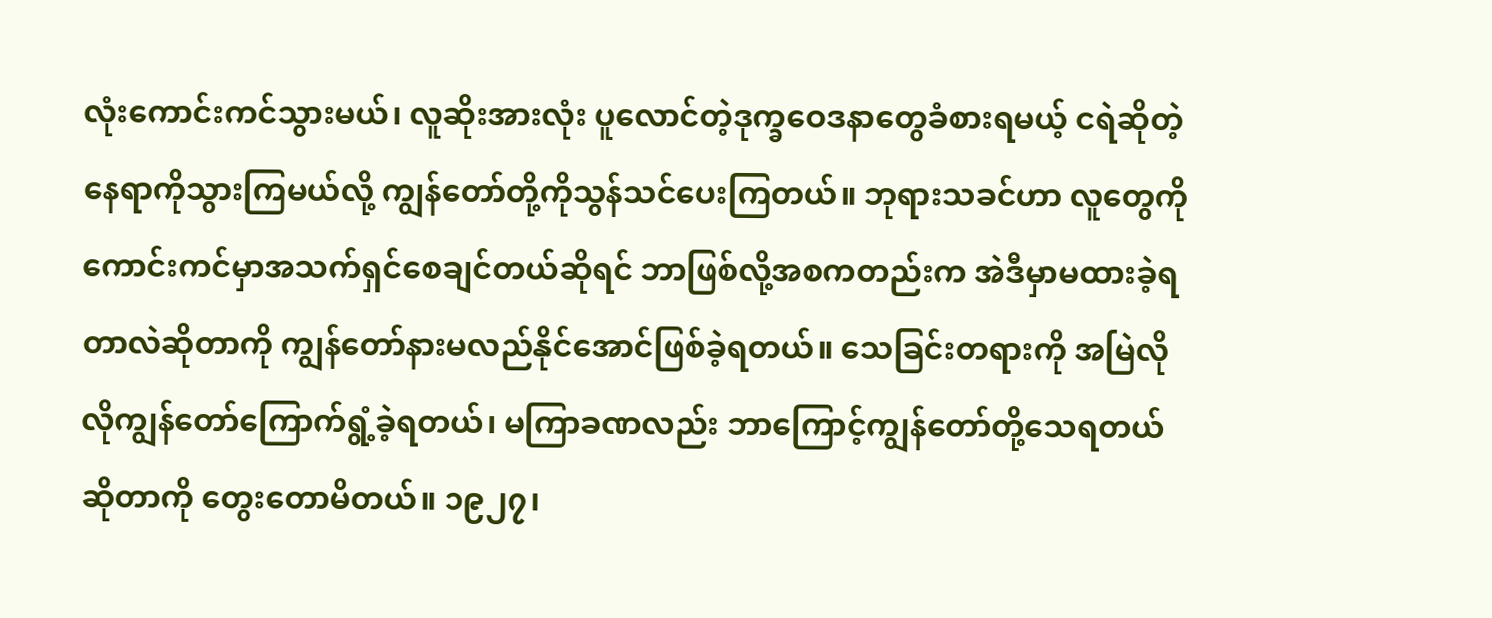လုံးကောင်းကင်သွားမယ်၊ လူဆိုးအားလုံး ပူလောင်တဲ့ဒုက္ခဝေဒနာတွေခံစားရမယ့် ငရဲဆိုတဲ့နေရာကိုသွားကြမယ်လို့ ကျွန်တော်တို့ကိုသွန်သင်ပေးကြတယ်။ ဘုရားသခင်ဟာ လူတွေကိုကောင်းကင်မှာအသက်ရှင်စေချင်တယ်ဆိုရင် ဘာဖြစ်လို့အစကတည်းက အဲဒီမှာမထားခဲ့ရတာလဲဆိုတာကို ကျွန်တော်နားမလည်နိုင်အောင်ဖြစ်ခဲ့ရတယ်။ သေခြင်းတရားကို အမြဲလိုလိုကျွန်တော်ကြောက်ရွံ့ခဲ့ရတယ်၊ မကြာခဏလည်း ဘာကြောင့်ကျွန်တော်တို့သေရတယ်ဆိုတာကို တွေးတောမိတယ်။ ၁၉၂၇၊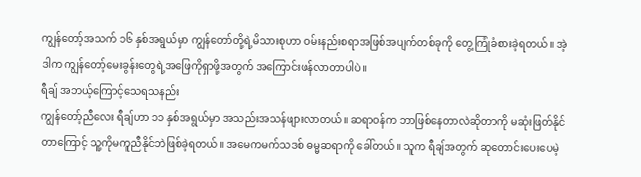ကျွန်တော့်အသက် ၁၆ နှစ်အရွယ်မှာ ကျွန်တော်တို့ရဲ့မိသားစုဟာ ဝမ်းနည်းစရာအဖြစ်အပျက်တစ်ခုကို တွေ့ကြုံခံစားခဲ့ရတယ်။ အဲ့ဒါက ကျွန်တော့်မေးခွန်းတွေရဲ့အဖြေကိုရှာဖို့အတွက် အကြောင်းဖန်လာတာပါပဲ။
ရီချ် အဘယ့်ကြောင့်သေရသနည်း
ကျွန်တော့်ညီလေး ရီချ်ဟာ ၁၁ နှစ်အရွယ်မှာ အသည်းအသန်ဖျားလာတယ်။ ဆရာဝန်က ဘာဖြစ်နေတာလဲဆိုတာကို မဆုံးဖြတ်နိုင်တာကြောင့် သူ့ကိုမကူညီနိုင်ဘဲဖြစ်ခဲ့ရတယ်။ အမေကမက်သဒစ် ဓမ္မဆရာကို ခေါ်တယ်။ သူက ရီချ်အတွက် ဆုတောင်းပေးပေမဲ့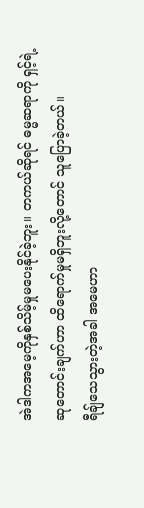အဲဒါကအမေ့ကိုနှစ်သိမ့်မှုမပေးနိုင်ခဲ့ဘူး။ တကယ်ဆိုရင် ဓမ္မဆရာကို ရှင့်ရဲ့ဆုတောင်းချက်ဟာ ထိရောက်မှုမရှိဘူးလို့တောင် သူပြောခဲ့တယ်။
ရီချ်သေသွားတဲ့အခါ အမေဟာ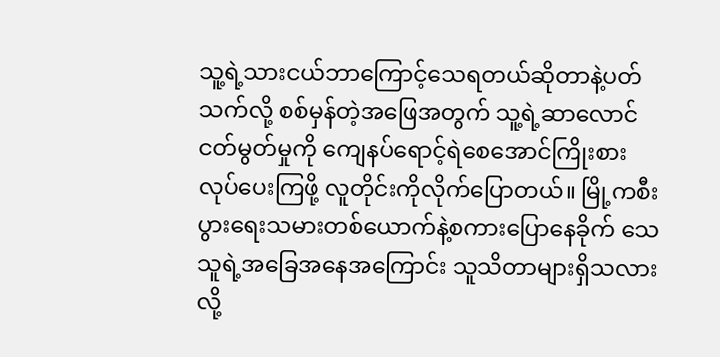သူ့ရဲ့သားငယ်ဘာကြောင့်သေရတယ်ဆိုတာနဲ့ပတ်သက်လို့ စစ်မှန်တဲ့အဖြေအတွက် သူ့ရဲ့ဆာလောင်ငတ်မွတ်မှုကို ကျေနပ်ရောင့်ရဲစေအောင်ကြိုးစားလုပ်ပေးကြဖို့ လူတိုင်းကိုလိုက်ပြောတယ်။ မြို့ကစီးပွားရေးသမားတစ်ယောက်နဲ့စကားပြောနေခိုက် သေသူရဲ့အခြေအနေအကြောင်း သူသိတာများရှိသလားလို့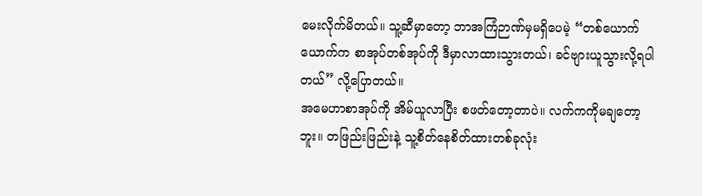မေးလိုက်မိတယ်။ သူ့ဆီမှာတော့ ဘာအကြံဉာဏ်မှမရှိပေမဲ့ “တစ်ယောက်ယောက်က စာအုပ်တစ်အုပ်ကို ဒီမှာလာထားသွားတယ်၊ ခင်ဗျားယူသွားလို့ရပါတယ်” လို့ပြောတယ်။
အမေဟာစာအုပ်ကို အိမ်ယူလာပြီး စဖတ်တော့တာပဲ။ လက်ကကိုမချတော့ဘူး။ တဖြည်းဖြည်းနဲ့ သူ့စိတ်နေစိတ်ထားတစ်ခုလုံး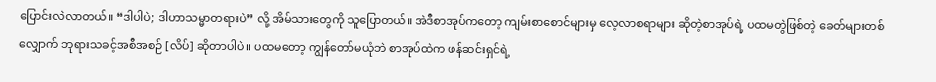ပြောင်းလဲလာတယ်။ “ဒါပါပဲ; ဒါဟာသမ္မာတရားပဲ” လို့ အိမ်သားတွေကို သူပြောတယ်။ အဲဒီစာအုပ်ကတော့ ကျမ်းစာစောင်များမှ လေ့လာစရာများ ဆိုတဲ့စာအုပ်ရဲ့ ပထမတွဲဖြစ်တဲ့ ခေတ်များတစ်လျှောက် ဘုရားသခင့်အစီအစဉ် [လိပ်] ဆိုတာပါပဲ။ ပထမတော့ ကျွန်တော်မယုံဘဲ စာအုပ်ထဲက ဖန်ဆင်းရှင်ရဲ့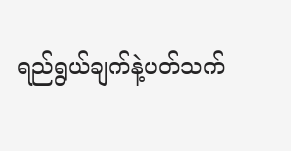ရည်ရွယ်ချက်နဲ့ပတ်သက်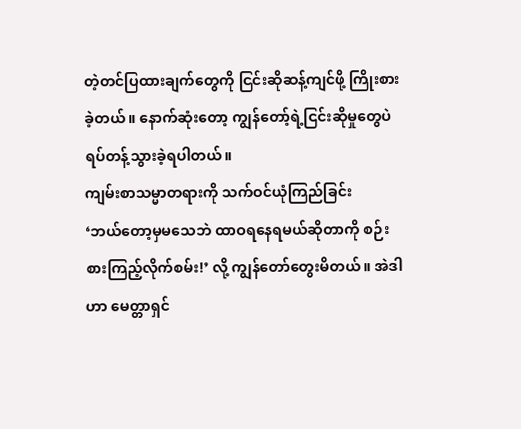တဲ့တင်ပြထားချက်တွေကို ငြင်းဆိုဆန့်ကျင်ဖို့ ကြိုးစားခဲ့တယ်။ နောက်ဆုံးတော့ ကျွန်တော့်ရဲ့ငြင်းဆိုမှုတွေပဲ ရပ်တန့်သွားခဲ့ရပါတယ်။
ကျမ်းစာသမ္မာတရားကို သက်ဝင်ယုံကြည်ခြင်း
‘ဘယ်တော့မှမသေဘဲ ထာဝရနေရမယ်ဆိုတာကို စဉ်းစားကြည့်လိုက်စမ်း!’ လို့ ကျွန်တော်တွေးမိတယ်။ အဲဒါဟာ မေတ္တာရှင်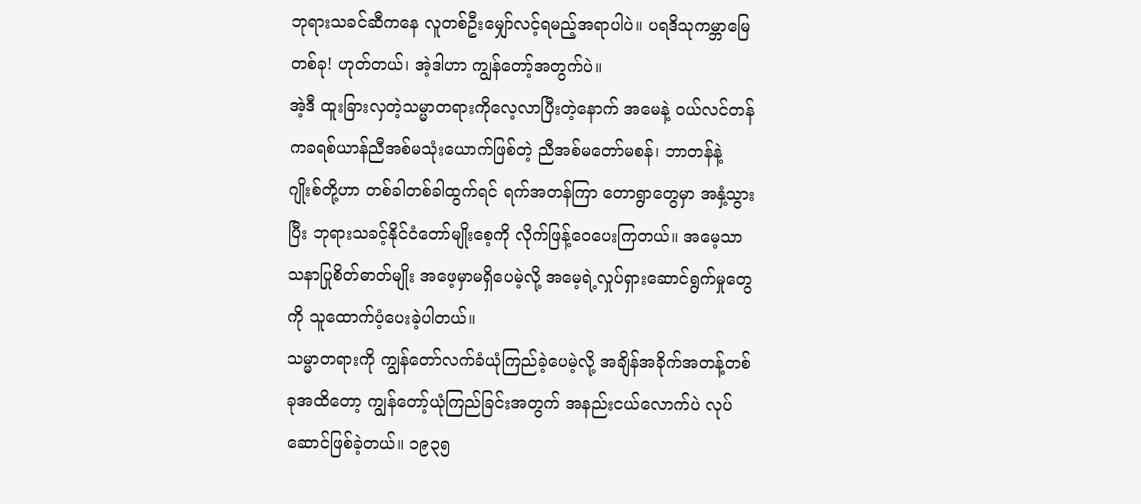ဘုရားသခင်ဆီကနေ လူတစ်ဦးမျှော်လင့်ရမည့်အရာပါပဲ။ ပရဒိသုကမ္ဘာမြေတစ်ခု! ဟုတ်တယ်၊ အဲ့ဒါဟာ ကျွန်တော့်အတွက်ပဲ။
အဲ့ဒီ ထူးခြားလှတဲ့သမ္မာတရားကိုလေ့လာပြီးတဲ့နောက် အမေနဲ့ ဝယ်လင်တန်ကခရစ်ယာန်ညီအစ်မသုံးယောက်ဖြစ်တဲ့ ညီအစ်မတော်မစန်၊ ဘာတန်နဲ့ ဂျိုးစ်တို့ဟာ တစ်ခါတစ်ခါထွက်ရင် ရက်အတန်ကြာ တောရွာတွေမှာ အနှံ့သွားပြီး ဘုရားသခင့်နိုင်ငံတော်မျိုးစေ့ကို လိုက်ဖြန့်ဝေပေးကြတယ်။ အမေ့သာသနာပြုစိတ်ဓာတ်မျိုး အဖေ့မှာမရှိပေမဲ့လို့ အမေ့ရဲ့လှုပ်ရှားဆောင်ရွက်မှုတွေကို သူထောက်ပံ့ပေးခဲ့ပါတယ်။
သမ္မာတရားကို ကျွန်တော်လက်ခံယုံကြည်ခဲ့ပေမဲ့လို့ အချိန်အခိုက်အတန့်တစ်ခုအထိတော့ ကျွန်တော့်ယုံကြည်ခြင်းအတွက် အနည်းငယ်လောက်ပဲ လုပ်ဆောင်ဖြစ်ခဲ့တယ်။ ၁၉၃၅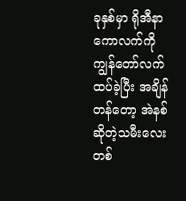ခုနှစ်မှာ ရိုအီနာ ကောလက်ကို ကျွန်တော်လက်ထပ်ခဲ့ပြီး အချိန်တန်တော့ အဲနစ်ဆိုတဲ့သမီးလေးတစ်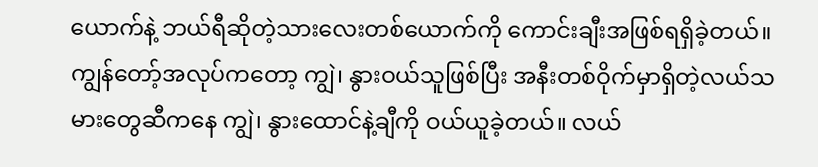ယောက်နဲ့ ဘယ်ရီဆိုတဲ့သားလေးတစ်ယောက်ကို ကောင်းချီးအဖြစ်ရရှိခဲ့တယ်။ ကျွန်တော့်အလုပ်ကတော့ ကျွဲ၊ နွားဝယ်သူဖြစ်ပြီး အနီးတစ်ဝိုက်မှာရှိတဲ့လယ်သမားတွေဆီကနေ ကျွဲ၊ နွားထောင်နဲ့ချီကို ဝယ်ယူခဲ့တယ်။ လယ်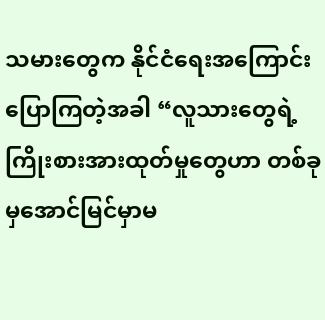သမားတွေက နိုင်ငံရေးအကြောင်းပြောကြတဲ့အခါ “လူသားတွေရဲ့ ကြိုးစားအားထုတ်မှုတွေဟာ တစ်ခုမှအောင်မြင်မှာမ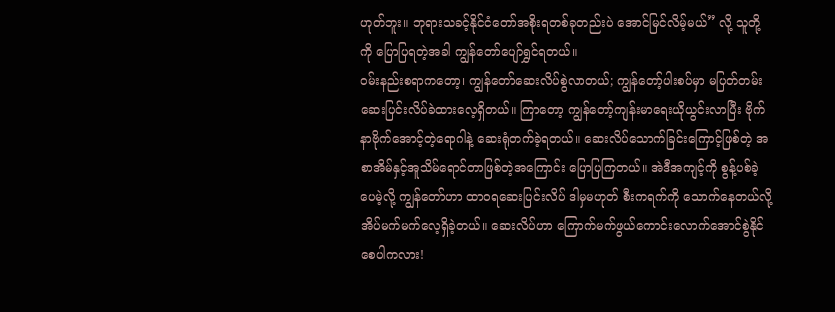ဟုတ်ဘူး။ ဘုရားသခင့်နိုင်ငံတော်အစိုးရတစ်ခုတည်းပဲ အောင်မြင်လိမ့်မယ်” လို့ သူတို့ကို ပြောပြရတဲ့အခါ ကျွန်တော်ပျော်ရွှင်ရတယ်။
ဝမ်းနည်းစရာကတော့၊ ကျွန်တော်ဆေးလိပ်စွဲလာတယ်; ကျွန်တော့်ပါးစပ်မှာ မပြတ်တမ်းဆေးပြင်းလိပ်ခဲထားလေ့ရှိတယ်။ ကြာတော့ ကျွန်တော့်ကျန်းမာရေးယိုယွင်းလာပြီး ဗိုက်နာဗိုက်အောင့်တဲ့ရောဂါနဲ့ ဆေးရုံတက်ခဲ့ရတယ်။ ဆေးလိပ်သောက်ခြင်းကြောင့်ဖြစ်တဲ့ အစာအိမ်နှင့်အူသိမ်ရောင်တာဖြစ်တဲ့အကြောင်း ပြောပြကြတယ်။ အဲဒီအကျင့်ကို စွန့်ပစ်ခဲ့ပေမဲ့လို့ ကျွန်တော်ဟာ ထာဝရဆေးပြင်းလိပ် ဒါမှမဟုတ် စီးကရက်ကို သောက်နေတယ်လို့ အိပ်မက်မက်လေ့ရှိခဲ့တယ်။ ဆေးလိပ်ဟာ ကြောက်မက်ဖွယ်ကောင်းလောက်အောင်စွဲနိုင်စေပါကလား!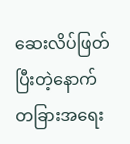ဆေးလိပ်ဖြတ်ပြီးတဲ့နောက် တခြားအရေး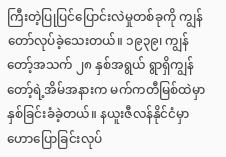ကြီးတဲ့ပြုပြင်ပြောင်းလဲမှုတစ်ခုကို ကျွန်တော်လုပ်ခဲ့သေးတယ်။ ၁၉၃၉၊ ကျွန်တော့်အသက် ၂၈ နှစ်အရွယ် ရွာရှိကျွန်တော့်ရဲ့အိမ်အနားက မက်ကတီမြစ်ထဲမှာ နှစ်ခြင်းခံခဲ့တယ်။ နယူးဇီလန်နိုင်ငံမှာ ဟောပြောခြင်းလုပ်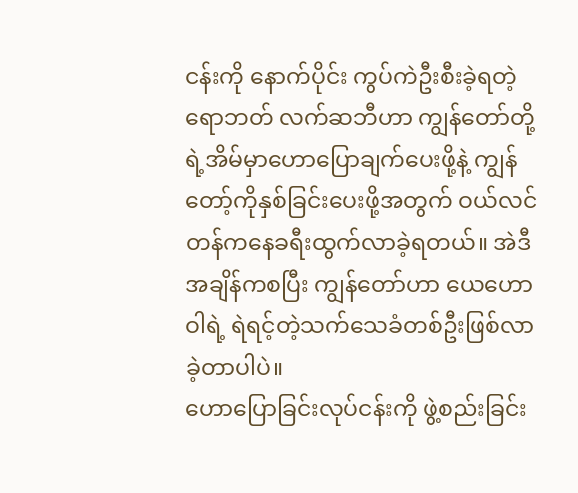ငန်းကို နောက်ပိုင်း ကွပ်ကဲဦးစီးခဲ့ရတဲ့ ရောဘတ် လက်ဆဘီဟာ ကျွန်တော်တို့ရဲ့အိမ်မှာဟောပြောချက်ပေးဖို့နဲ့ ကျွန်တော့်ကိုနှစ်ခြင်းပေးဖို့အတွက် ဝယ်လင်တန်ကနေခရီးထွက်လာခဲ့ရတယ်။ အဲဒီအချိန်ကစပြီး ကျွန်တော်ဟာ ယေဟောဝါရဲ့ ရဲရင့်တဲ့သက်သေခံတစ်ဦးဖြစ်လာခဲ့တာပါပဲ။
ဟောပြောခြင်းလုပ်ငန်းကို ဖွဲ့စည်းခြင်း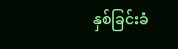နှစ်ခြင်းခံ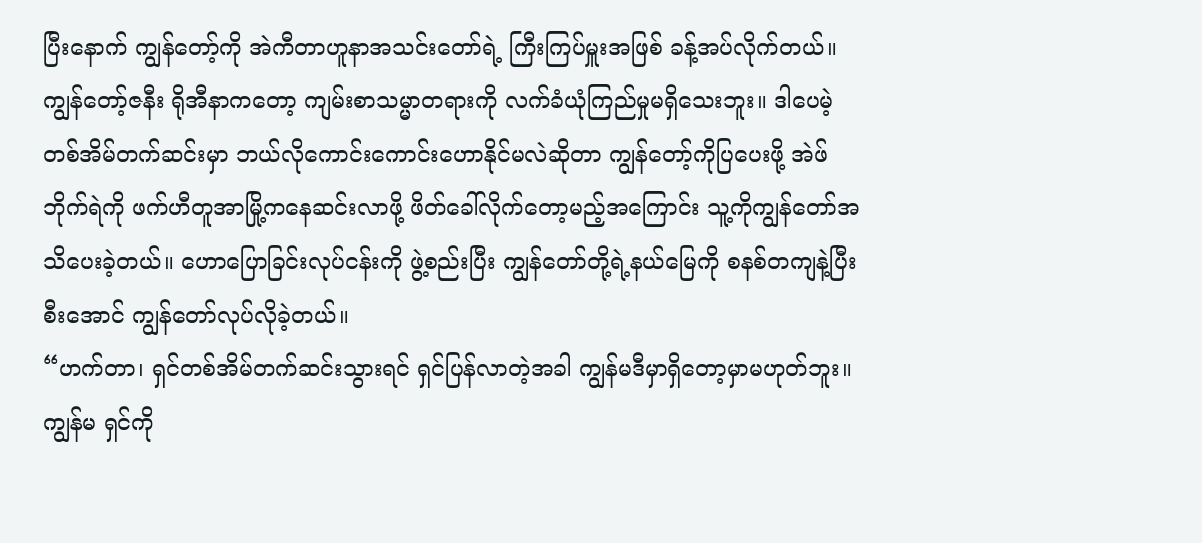ပြီးနောက် ကျွန်တော့်ကို အဲကီတာဟူနာအသင်းတော်ရဲ့ ကြီးကြပ်မှူးအဖြစ် ခန့်အပ်လိုက်တယ်။ ကျွန်တော့်ဇနီး ရိုအီနာကတော့ ကျမ်းစာသမ္မာတရားကို လက်ခံယုံကြည်မှုမရှိသေးဘူး။ ဒါပေမဲ့ တစ်အိမ်တက်ဆင်းမှာ ဘယ်လိုကောင်းကောင်းဟောနိုင်မလဲဆိုတာ ကျွန်တော့်ကိုပြပေးဖို့ အဲဖ် ဘိုက်ရဲကို ဖက်ဟီတူအာမြို့ကနေဆင်းလာဖို့ ဖိတ်ခေါ်လိုက်တော့မည့်အကြောင်း သူ့ကိုကျွန်တော်အသိပေးခဲ့တယ်။ ဟောပြောခြင်းလုပ်ငန်းကို ဖွဲ့စည်းပြီး ကျွန်တော်တို့ရဲ့နယ်မြေကို စနစ်တကျနဲ့ပြီးစီးအောင် ကျွန်တော်လုပ်လိုခဲ့တယ်။
“ဟက်တာ၊ ရှင်တစ်အိမ်တက်ဆင်းသွားရင် ရှင်ပြန်လာတဲ့အခါ ကျွန်မဒီမှာရှိတော့မှာမဟုတ်ဘူး။ ကျွန်မ ရှင်ကို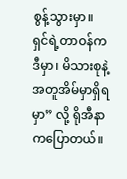စွန့်သွားမှာ။ ရှင်ရဲ့တာဝန်က ဒီမှာ၊ မိသားစုနဲ့အတူအိမ်မှာရှိရမှာ” လို့ ရိုအီနာကပြောတယ်။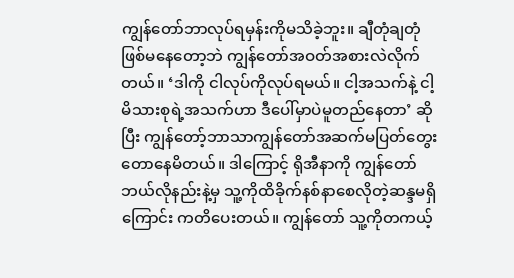ကျွန်တော်ဘာလုပ်ရမှန်းကိုမသိခဲ့ဘူး။ ချီတုံချတုံဖြစ်မနေတော့ဘဲ ကျွန်တော်အဝတ်အစားလဲလိုက်တယ်။ ‘ဒါကို ငါလုပ်ကိုလုပ်ရမယ်။ ငါ့အသက်နဲ့ ငါ့မိသားစုရဲ့အသက်ဟာ ဒီပေါ်မှာပဲမူတည်နေတာ’ ဆိုပြီး ကျွန်တော့်ဘာသာကျွန်တော်အဆက်မပြတ်တွေးတောနေမိတယ်။ ဒါကြောင့် ရိုအီနာကို ကျွန်တော်ဘယ်လိုနည်းနဲ့မှ သူ့ကိုထိခိုက်နစ်နာစေလိုတဲ့ဆန္ဒမရှိကြောင်း ကတိပေးတယ်။ ကျွန်တော် သူ့ကိုတကယ့်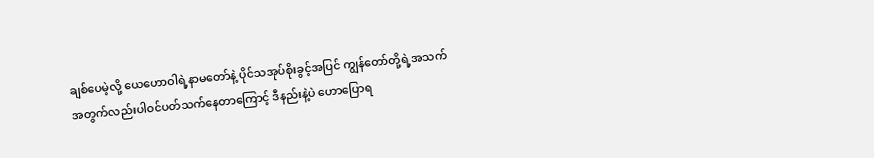ချစ်ပေမဲ့လို့ ယေဟောဝါရဲ့နာမတော်နဲ့ ပိုင်သအုပ်စိုးခွင့်အပြင် ကျွန်တော်တို့ရဲ့အသက်အတွက်လည်းပါဝင်ပတ်သက်နေတာကြောင့် ဒီနည်းနဲ့ပဲ ဟောပြောရ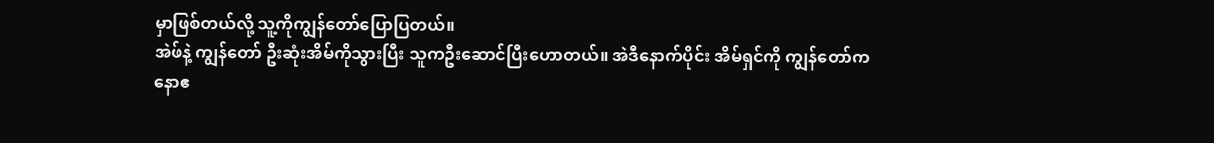မှာဖြစ်တယ်လို့ သူ့ကိုကျွန်တော်ပြောပြတယ်။
အဲဖ်နဲ့ ကျွန်တော် ဦးဆုံးအိမ်ကိုသွားပြီး သူကဦးဆောင်ပြီးဟောတယ်။ အဲဒီနောက်ပိုင်း အိမ်ရှင်ကို ကျွန်တော်က နောဧ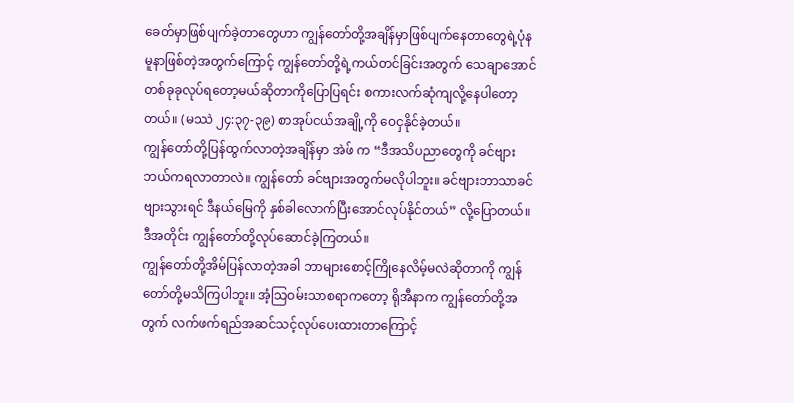ခေတ်မှာဖြစ်ပျက်ခဲ့တာတွေဟာ ကျွန်တော်တို့အချိန်မှာဖြစ်ပျက်နေတာတွေရဲ့ပုံနမူနာဖြစ်တဲ့အတွက်ကြောင့် ကျွန်တော်တို့ရဲ့ကယ်တင်ခြင်းအတွက် သေချာအောင်တစ်ခုခုလုပ်ရတော့မယ်ဆိုတာကိုပြောပြရင်း စကားလက်ဆုံကျလို့နေပါတော့တယ်။ (မဿဲ ၂၄:၃၇-၃၉) စာအုပ်ငယ်အချို့ကို ဝေငှနိုင်ခဲ့တယ်။
ကျွန်တော်တို့ပြန်ထွက်လာတဲ့အချိန်မှာ အဲဖ် က “ဒီအသိပညာတွေကို ခင်ဗျားဘယ်ကရလာတာလဲ။ ကျွန်တော် ခင်ဗျားအတွက်မလိုပါဘူး။ ခင်ဗျားဘာသာခင်ဗျားသွားရင် ဒီနယ်မြေကို နှစ်ခါလောက်ပြီးအောင်လုပ်နိုင်တယ်” လို့ပြောတယ်။ ဒီအတိုင်း ကျွန်တော်တို့လုပ်ဆောင်ခဲ့ကြတယ်။
ကျွန်တော်တို့အိမ်ပြန်လာတဲ့အခါ ဘာများစောင့်ကြိုနေလိမ့်မလဲဆိုတာကို ကျွန်တော်တို့မသိကြပါဘူး။ အံ့သြဝမ်းသာစရာကတော့ ရိုအီနာက ကျွန်တော်တို့အတွက် လက်ဖက်ရည်အဆင်သင့်လုပ်ပေးထားတာကြောင့်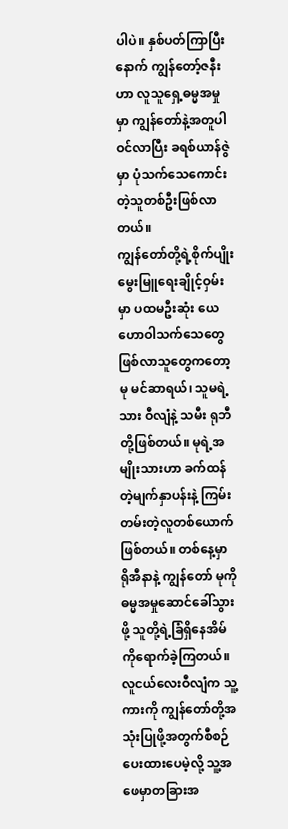ပါပဲ။ နှစ်ပတ်ကြာပြီးနောက် ကျွန်တော့်ဇနီးဟာ လူသူရှေ့ဓမ္မအမှုမှာ ကျွန်တော်နဲ့အတူပါဝင်လာပြီး ခရစ်ယာန်ဇွဲမှာ ပုံသက်သေကောင်းတဲ့သူတစ်ဦးဖြစ်လာတယ်။
ကျွန်တော်တို့ရဲ့စိုက်ပျိုးမွေးမြူရေးချိုင့်ဝှမ်းမှာ ပထမဦးဆုံး ယေဟောဝါသက်သေတွေဖြစ်လာသူတွေကတော့ မု မင်ဆာရယ်၊ သူမရဲ့သား ဝီလျံနဲ့ သမီး ရုဘီတို့ဖြစ်တယ်။ မုရဲ့အမျိုးသားဟာ ခက်ထန်တဲ့မျက်နှာပန်းနဲ့ ကြမ်းတမ်းတဲ့လူတစ်ယောက်ဖြစ်တယ်။ တစ်နေ့မှာ ရိုအီနာနဲ့ ကျွန်တော် မုကိုဓမ္မအမှုဆောင်ခေါ်သွားဖို့ သူတို့ရဲ့ခြံရှိနေအိမ်ကိုရောက်ခဲ့ကြတယ်။ လူငယ်လေးဝီလျံက သူ့ကားကို ကျွန်တော်တို့အသုံးပြုဖို့အတွက်စီစဉ်ပေးထားပေမဲ့လို့ သူ့အဖေမှာတခြားအ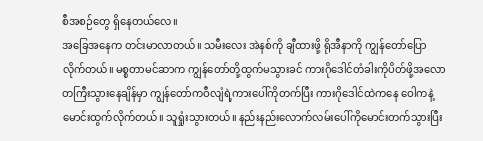စီအစဉ်တွေ ရှိနေတယ်လေ။
အခြေအနေက တင်းမာလာတယ်။ သမီးလေး အဲနစ်ကို ချီထားဖို့ ရိုအီနာကို ကျွန်တော်ပြောလိုက်တယ်။ မစ္စတာမင်ဆာက ကျွန်တော်တို့ထွက်မသွားခင် ကားဂိုဒေါင်တံခါးကိုပိတ်ဖို့အလောတကြီးသွားနေချိန်မှာ ကျွန်တော်ကဝီလျံရဲ့ကားပေါ်ကိုတက်ပြီး ကားဂိုဒေါင်ထဲကနေ ဝေါကနဲ့မောင်းထွက်လိုက်တယ်။ သူရှုံးသွားတယ်။ နည်းနည်းလောက်လမ်းပေါ်ကိုမောင်းတက်သွားပြီး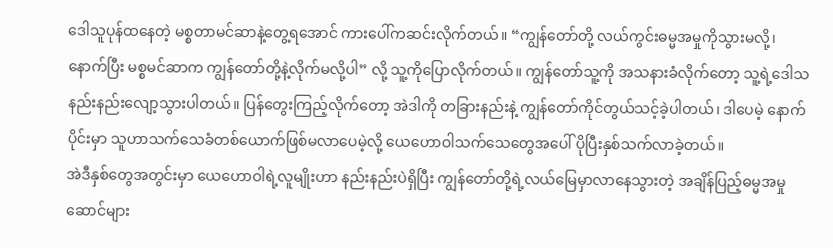ဒေါသူပုန်ထနေတဲ့ မစ္စတာမင်ဆာနဲ့တွေ့ရအောင် ကားပေါ်ကဆင်းလိုက်တယ်။ “ကျွန်တော်တို့ လယ်ကွင်းဓမ္မအမှုကိုသွားမလို့၊ နောက်ပြီး မစ္စမင်ဆာက ကျွန်တော်တို့နဲ့လိုက်မလို့ပါ” လို့ သူ့ကိုပြောလိုက်တယ်။ ကျွန်တော်သူ့ကို အသနားခံလိုက်တော့ သူ့ရဲ့ဒေါသ နည်းနည်းလျော့သွားပါတယ်။ ပြန်တွေးကြည့်လိုက်တော့ အဲဒါကို တခြားနည်းနဲ့ ကျွန်တော်ကိုင်တွယ်သင့်ခဲ့ပါတယ်၊ ဒါပေမဲ့ နောက်ပိုင်းမှာ သူဟာသက်သေခံတစ်ယောက်ဖြစ်မလာပေမဲ့လို့ ယေဟောဝါသက်သေတွေအပေါ် ပိုပြီးနှစ်သက်လာခဲ့တယ်။
အဲဒီနှစ်တွေအတွင်းမှာ ယေဟောဝါရဲ့လူမျိုးဟာ နည်းနည်းပဲရှိပြီး ကျွန်တော်တို့ရဲ့လယ်မြေမှာလာနေသွားတဲ့ အချိန်ပြည့်ဓမ္မအမှုဆောင်များ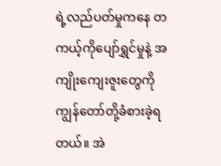ရဲ့လည်ပတ်မှုကနေ တကယ့်ကိုပျော်ရွှင်မှုနဲ့ အကျိုးကျေးဇူးတွေကို ကျွန်တော်တို့ခံစားခဲ့ရတယ်။ အဲ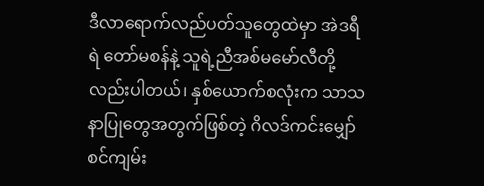ဒီလာရောက်လည်ပတ်သူတွေထဲမှာ အဲဒရီရဲ တော်မစန်နဲ့ သူရဲ့ညီအစ်မမော်လီတို့လည်းပါတယ်၊ နှစ်ယောက်စလုံးက သာသနာပြုတွေအတွက်ဖြစ်တဲ့ ဂိလဒ်ကင်းမျှော်စင်ကျမ်း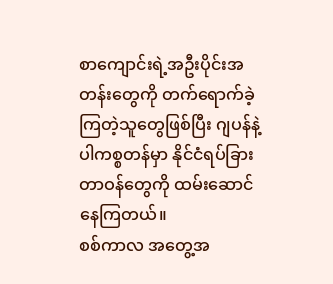စာကျောင်းရဲ့အဦးပိုင်းအတန်းတွေကို တက်ရောက်ခဲ့ကြတဲ့သူတွေဖြစ်ပြီး ဂျပန်နဲ့ ပါကစ္စတန်မှာ နိုင်ငံရပ်ခြားတာဝန်တွေကို ထမ်းဆောင်နေကြတယ်။
စစ်ကာလ အတွေ့အ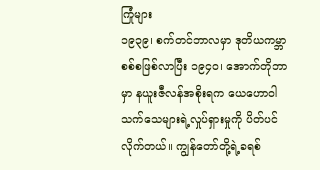ကြုံများ
၁၉၃၉၊ စက်တင်ဘာလမှာ ဒုတိယကမ္ဘာစစ်စဖြစ်လာပြီး ၁၉၄၀၊ အောက်တိုဘာမှာ နယူးဇီလန်အစိုးရက ယေဟောဝါသက်သေများရဲ့လှုပ်ရှားမှုကို ပိတ်ပင်လိုက်တယ်။ ကျွန်တော်တို့ရဲ့ခရစ်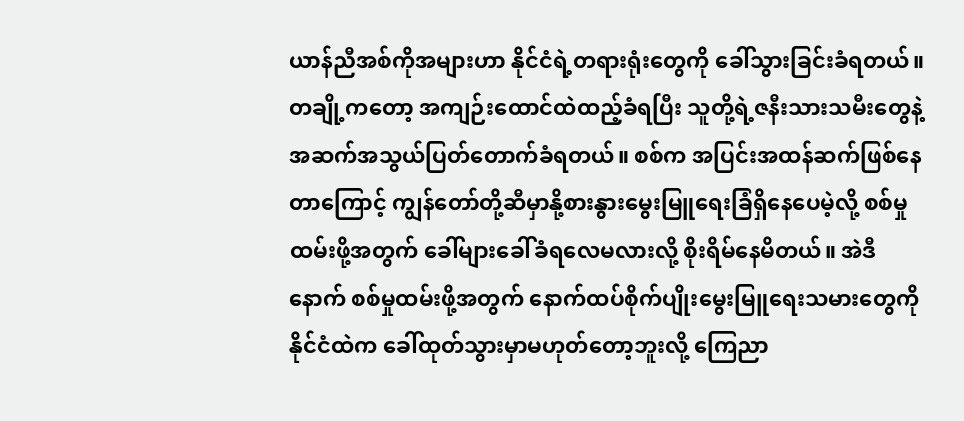ယာန်ညီအစ်ကိုအများဟာ နိုင်ငံရဲ့တရားရုံးတွေကို ခေါ်သွားခြင်းခံရတယ်။ တချို့ကတော့ အကျဉ်းထောင်ထဲထည့်ခံရပြီး သူတို့ရဲ့ဇနီးသားသမီးတွေနဲ့ အဆက်အသွယ်ပြတ်တောက်ခံရတယ်။ စစ်က အပြင်းအထန်ဆက်ဖြစ်နေတာကြောင့် ကျွန်တော်တို့ဆီမှာနို့စားနွားမွေးမြူရေးခြံရှိနေပေမဲ့လို့ စစ်မှုထမ်းဖို့အတွက် ခေါ်များခေါ်ခံရလေမလားလို့ စိုးရိမ်နေမိတယ်။ အဲဒီနောက် စစ်မှုထမ်းဖို့အတွက် နောက်ထပ်စိုက်ပျိုးမွေးမြူရေးသမားတွေကို နိုင်ငံထဲက ခေါ်ထုတ်သွားမှာမဟုတ်တော့ဘူးလို့ ကြေညာ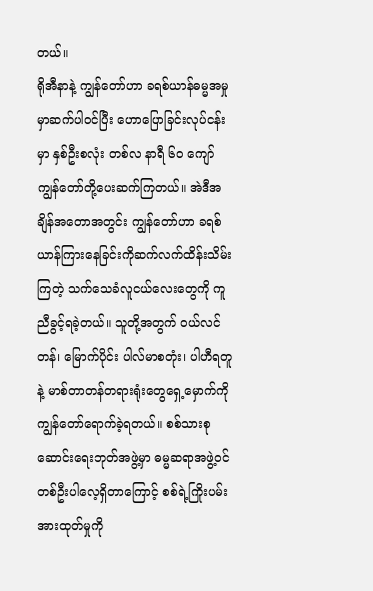တယ်။
ရိုအီနာနဲ့ ကျွန်တော်ဟာ ခရစ်ယာန်ဓမ္မအမှုမှာဆက်ပါဝင်ပြီး ဟောပြောခြင်းလုပ်ငန်းမှာ နှစ်ဦးစလုံး တစ်လ နာရီ ၆၀ ကျော် ကျွန်တော်တို့ပေးဆက်ကြတယ်။ အဲဒီအချိန်အတောအတွင်း ကျွန်တော်ဟာ ခရစ်ယာန်ကြားနေခြင်းကိုဆက်လက်ထိန်းသိမ်းကြတဲ့ သက်သေခံလူငယ်လေးတွေကို ကူညီခွင့်ရခဲ့တယ်။ သူတို့အတွက် ဝယ်လင်တန်၊ မြောက်ပိုင်း ပါလ်မာစတုံး၊ ပါဟီရတူနဲ့ မာစ်တာတန်တရားရုံးတွေရှေ့မှောက်ကို ကျွန်တော်ရောက်ခဲ့ရတယ်။ စစ်သားစုဆောင်းရေးဘုတ်အဖွဲ့မှာ ဓမ္မဆရာအဖွဲ့ဝင်တစ်ဦးပါလေ့ရှိတာကြောင့် စစ်ရဲ့ကြိုးပမ်းအားထုတ်မှုကို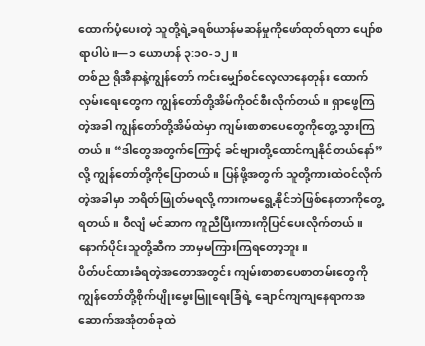ထောက်ပံ့ပေးတဲ့ သူတို့ရဲ့ခရစ်ယာန်မဆန်မှုကိုဖော်ထုတ်ရတာ ပျော်စရာပါပဲ။—၁ ယောဟန် ၃:၁၀-၁၂။
တစ်ည ရိုအီနာနဲ့ကျွန်တော် ကင်းမျှော်စင်လေ့လာနေတုန်း ထောက်လှမ်းရေးတွေက ကျွန်တော်တို့အိမ်ကိုဝင်စီးလိုက်တယ်။ ရှာဖွေကြတဲ့အခါ ကျွန်တော်တို့အိမ်ထဲမှာ ကျမ်းစာစာပေတွေကိုတွေ့သွားကြတယ်။ “ဒါတွေအတွက်ကြောင့် ခင်ဗျားတို့ထောင်ကျနိုင်တယ်နော်” လို့ ကျွန်တော်တို့ကိုပြောတယ်။ ပြန်ဖို့အတွက် သူတို့ကားထဲဝင်လိုက်တဲ့အခါမှာ ဘရိတ်ဖြုတ်မရလို့ ကားကမရွေ့နိုင်ဘဲဖြစ်နေတာကိုတွေ့ရတယ်။ ဝီလျံ မင်ဆာက ကူညီပြီးကားကိုပြင်ပေးလိုက်တယ်။ နောက်ပိုင်းသူတို့ဆီက ဘာမှမကြားကြရတော့ဘူး။
ပိတ်ပင်ထားခံရတဲ့အတောအတွင်း ကျမ်းစာစာပေစာတမ်းတွေကို ကျွန်တော်တို့စိုက်ပျိုးမွေးမြူရေးခြံရဲ့ ချောင်ကျကျနေရာကအဆောက်အအုံတစ်ခုထဲ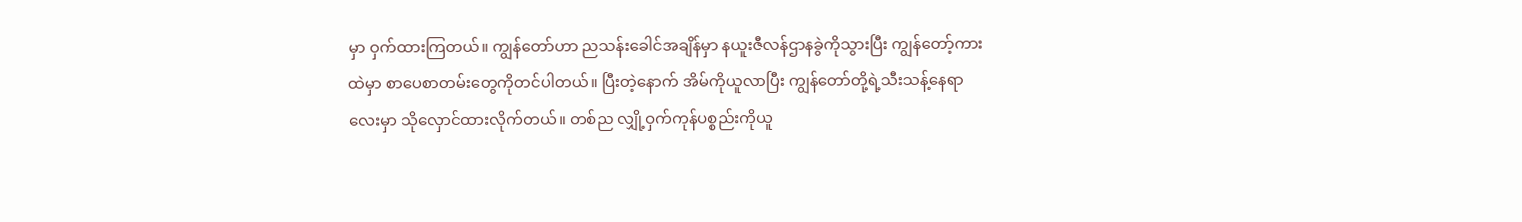မှာ ဝှက်ထားကြတယ်။ ကျွန်တော်ဟာ ညသန်းခေါင်အချိန်မှာ နယူးဇီလန်ဌာနခွဲကိုသွားပြီး ကျွန်တော့်ကားထဲမှာ စာပေစာတမ်းတွေကိုတင်ပါတယ်။ ပြီးတဲ့နောက် အိမ်ကိုယူလာပြီး ကျွန်တော်တို့ရဲ့သီးသန့်နေရာလေးမှာ သိုလှောင်ထားလိုက်တယ်။ တစ်ည လျှို့ဝှက်ကုန်ပစ္စည်းကိုယူ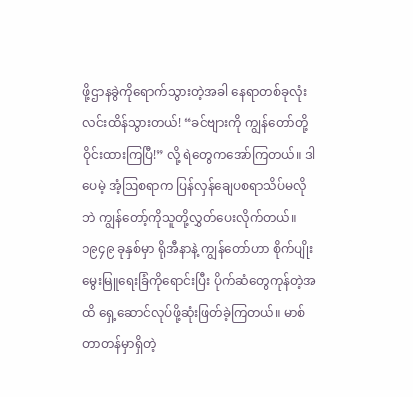ဖို့ဌာနခွဲကိုရောက်သွားတဲ့အခါ နေရာတစ်ခုလုံးလင်းထိန်သွားတယ်! “ခင်ဗျားကို ကျွန်တော်တို့ဝိုင်းထားကြပြီ!” လို့ ရဲတွေကအော်ကြတယ်။ ဒါပေမဲ့ အံ့ဩစရာက ပြန်လှန်ချေပစရာသိပ်မလိုဘဲ ကျွန်တော့်ကိုသူတို့လွှတ်ပေးလိုက်တယ်။
၁၉၄၉ ခုနှစ်မှာ ရိုအီနာနဲ့ ကျွန်တော်ဟာ စိုက်ပျိုးမွေးမြူရေးခြံကိုရောင်းပြီး ပိုက်ဆံတွေကုန်တဲ့အထိ ရှေ့ဆောင်လုပ်ဖို့ဆုံးဖြတ်ခဲ့ကြတယ်။ မာစ်တာတန်မှာရှိတဲ့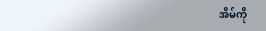အိမ်ကို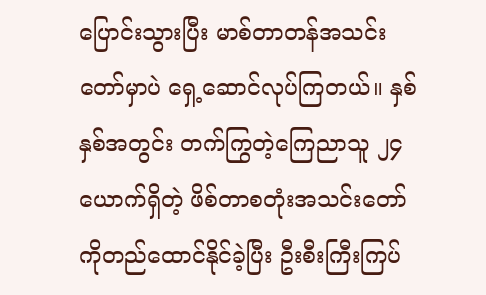ပြောင်းသွားပြီး မာစ်တာတန်အသင်းတော်မှာပဲ ရှေ့ဆောင်လုပ်ကြတယ်။ နှစ်နှစ်အတွင်း တက်ကြွတဲ့ကြေညာသူ ၂၄ ယောက်ရှိတဲ့ ဖိစ်တာစတုံးအသင်းတော်ကိုတည်ထောင်နိုင်ခဲ့ပြီး ဦးစီးကြီးကြပ်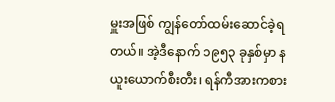မှူးအဖြစ် ကျွန်တော်ထမ်းဆောင်ခဲ့ရတယ်။ အဲ့ဒီနောက် ၁၉၅၃ ခုနှစ်မှာ နယူးယောက်စီးတီး၊ ရန်ကီအားကစား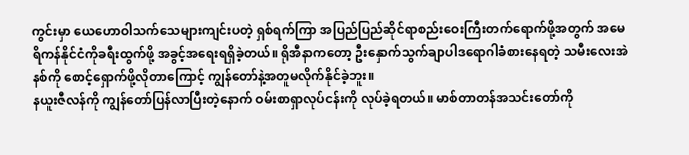ကွင်းမှာ ယေဟောဝါသက်သေများကျင်းပတဲ့ ရှစ်ရက်ကြာ အပြည်ပြည်ဆိုင်ရာစည်းဝေးကြီးတက်ရောက်ဖို့အတွက် အမေရိကန်နိုင်ငံကိုခရီးထွက်ဖို့ အခွင့်အရေးရရှိခဲ့တယ်။ ရိုအီနာကတော့ ဦးနှောက်သွက်ချာပါဒရောဂါခံစားနေရတဲ့ သမီးလေးအဲနစ်ကို စောင့်ရှောက်ဖို့လိုတာကြောင့် ကျွန်တော်နဲ့အတူမလိုက်နိုင်ခဲ့ဘူး။
နယူးဇီလန်ကို ကျွန်တော်ပြန်လာပြီးတဲ့နောက် ဝမ်းစာရှာလုပ်ငန်းကို လုပ်ခဲ့ရတယ်။ မာစ်တာတန်အသင်းတော်ကို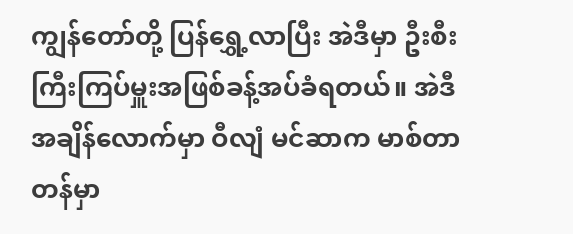ကျွန်တော်တို့ ပြန်ရွှေ့လာပြီး အဲဒီမှာ ဦးစီးကြီးကြပ်မှူးအဖြစ်ခန့်အပ်ခံရတယ်။ အဲဒီအချိန်လောက်မှာ ဝီလျံ မင်ဆာက မာစ်တာတန်မှာ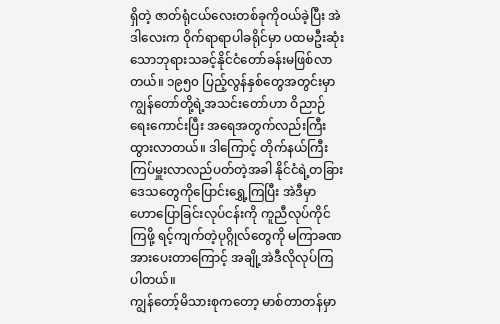ရှိတဲ့ ဇာတ်ရုံငယ်လေးတစ်ခုကိုဝယ်ခဲ့ပြီး အဲဒါလေးက ဝိုက်ရာရာပါခရိုင်မှာ ပထမဦးဆုံးသောဘုရားသခင့်နိုင်ငံတော်ခန်းမဖြစ်လာတယ်။ ၁၉၅၀ ပြည့်လွန်နှစ်တွေအတွင်းမှာ ကျွန်တော်တို့ရဲ့အသင်းတော်ဟာ ဝိညာဉ်ရေးကောင်းပြီး အရေအတွက်လည်းကြီးထွားလာတယ်။ ဒါကြောင့် တိုက်နယ်ကြီးကြပ်မှူးလာလည်ပတ်တဲ့အခါ နိုင်ငံရဲ့တခြားဒေသတွေကိုပြောင်းရွှေ့ကြပြီး အဲဒီမှာ ဟောပြောခြင်းလုပ်ငန်းကို ကူညီလုပ်ကိုင်ကြဖို့ ရင့်ကျက်တဲ့ပုဂ္ဂိုလ်တွေကို မကြာခဏအားပေးတာကြောင့် အချို့အဲဒီလိုလုပ်ကြပါတယ်။
ကျွန်တော့်မိသားစုကတော့ မာစ်တာတန်မှာ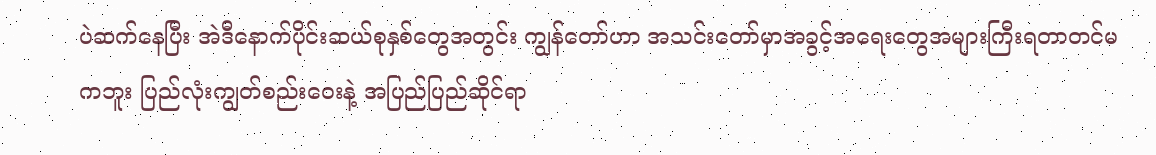ပဲဆက်နေပြီး အဲဒီနောက်ပိုင်းဆယ်စုနှစ်တွေအတွင်း ကျွန်တော်ဟာ အသင်းတော်မှာအခွင့်အရေးတွေအများကြီးရတာတင်မကဘူး ပြည်လုံးကျွတ်စည်းဝေးနဲ့ အပြည်ပြည်ဆိုင်ရာ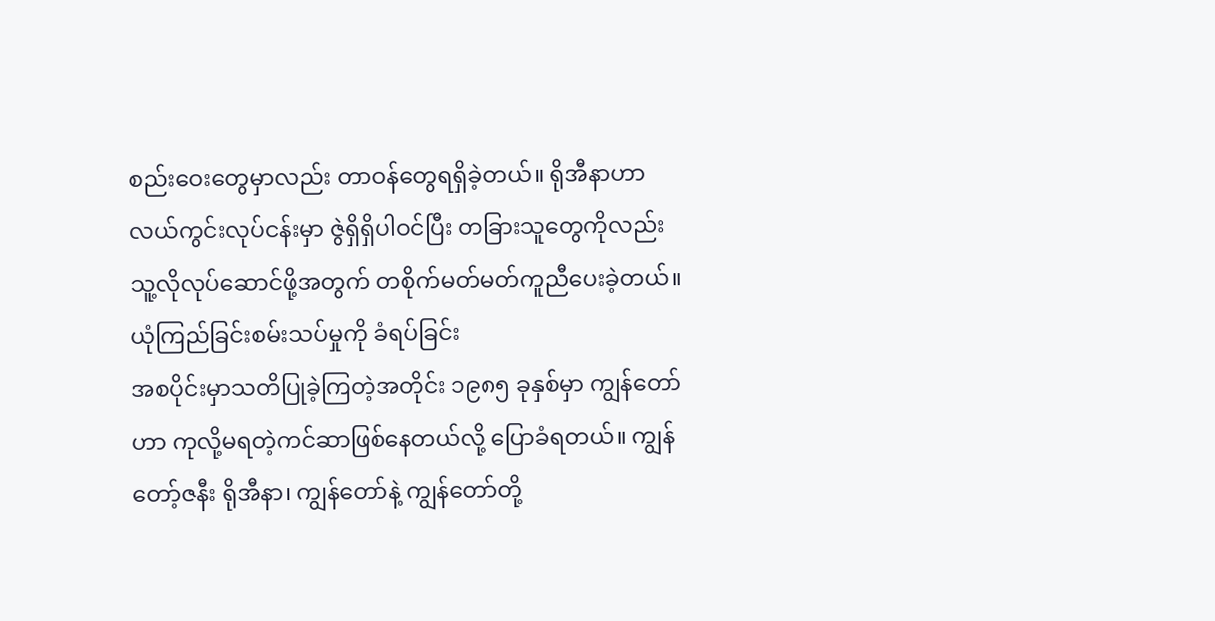စည်းဝေးတွေမှာလည်း တာဝန်တွေရရှိခဲ့တယ်။ ရိုအီနာဟာ လယ်ကွင်းလုပ်ငန်းမှာ ဇွဲရှိရှိပါဝင်ပြီး တခြားသူတွေကိုလည်း သူ့လိုလုပ်ဆောင်ဖို့အတွက် တစိုက်မတ်မတ်ကူညီပေးခဲ့တယ်။
ယုံကြည်ခြင်းစမ်းသပ်မှုကို ခံရပ်ခြင်း
အစပိုင်းမှာသတိပြုခဲ့ကြတဲ့အတိုင်း ၁၉၈၅ ခုနှစ်မှာ ကျွန်တော်ဟာ ကုလို့မရတဲ့ကင်ဆာဖြစ်နေတယ်လို့ ပြောခံရတယ်။ ကျွန်တော့်ဇနီး ရိုအီနာ၊ ကျွန်တော်နဲ့ ကျွန်တော်တို့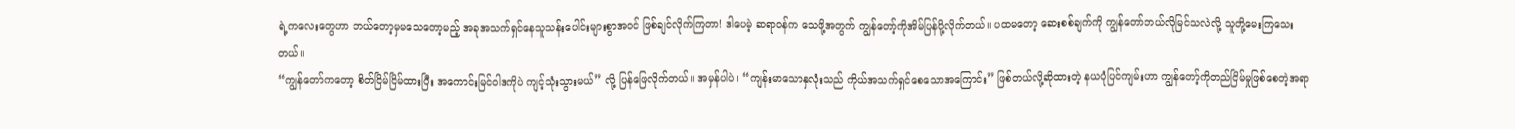ရဲ့ကလေးတွေဟာ ဘယ်တော့မှမသေတော့မည့် အခုအသက်ရှင်နေသူသန်းပေါင်းများစွာအဝင် ဖြစ်ချင်လိုက်ကြတာ! ဒါပေမဲ့ ဆရာဝန်က သေဖို့အတွက် ကျွန်တော့်ကိုအိမ်ပြန်ပို့လိုက်တယ်။ ပထမတော့ ဆေးစစ်ချက်ကို ကျွန်တော်ဘယ်လိုမြင်သလဲလို့ သူတို့မေးကြသေးတယ်။
“ကျွန်တော်ကတော့ စိတ်ငြိမ်ငြိမ်ထားပြီး အကောင်းမြင်ဝါဒကိုပဲ ကျင့်သုံးသွားမယ်” လို့ ပြန်ဖြေလိုက်တယ်။ အမှန်ပါပဲ၊ “ကျန်းမာသောနှလုံးသည် ကိုယ်အသက်ရှင်စေသောအကြောင်း” ဖြစ်တယ်လို့ဆိုထားတဲ့ နယပုံပြင်ကျမ်းဟာ ကျွန်တော့်ကိုတည်ငြိမ်မှုဖြစ်စေတဲ့အရာ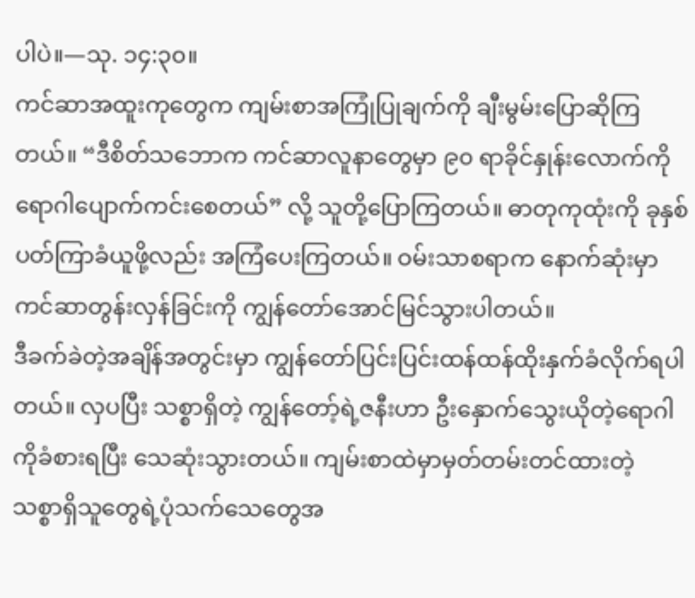ပါပဲ။—သု. ၁၄:၃၀။
ကင်ဆာအထူးကုတွေက ကျမ်းစာအကြုံပြုချက်ကို ချီးမွမ်းပြောဆိုကြတယ်။ “ဒီစိတ်သဘောက ကင်ဆာလူနာတွေမှာ ၉၀ ရာခိုင်နှုန်းလောက်ကို ရောဂါပျောက်ကင်းစေတယ်” လို့ သူတို့ပြောကြတယ်။ ဓာတုကုထုံးကို ခုနှစ်ပတ်ကြာခံယူဖို့လည်း အကြံပေးကြတယ်။ ဝမ်းသာစရာက နောက်ဆုံးမှာ ကင်ဆာတွန်းလှန်ခြင်းကို ကျွန်တော်အောင်မြင်သွားပါတယ်။
ဒီခက်ခဲတဲ့အချိန်အတွင်းမှာ ကျွန်တော်ပြင်းပြင်းထန်ထန်ထိုးနှက်ခံလိုက်ရပါတယ်။ လှပပြီး သစ္စာရှိတဲ့ ကျွန်တော့်ရဲ့ဇနီးဟာ ဦးနှောက်သွေးယိုတဲ့ရောဂါကိုခံစားရပြီး သေဆုံးသွားတယ်။ ကျမ်းစာထဲမှာမှတ်တမ်းတင်ထားတဲ့ သစ္စာရှိသူတွေရဲ့ပုံသက်သေတွေအ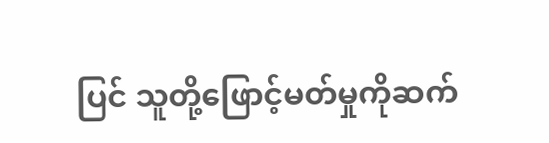ပြင် သူတို့ဖြောင့်မတ်မှုကိုဆက်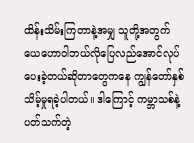ထိန်းသိမ်းကြတာနဲ့အမျှ သူတို့အတွက် ယေဟောဝါဘယ်လိုပြေလည်အောင်လုပ်ပေးခဲ့တယ်ဆိုတာတွေကနေ ကျွန်တော်နှစ်သိမ့်မှုရခဲ့ပါတယ်။ ဒါကြောင့် ကမ္ဘာသစ်နဲ့ပတ်သက်တဲ့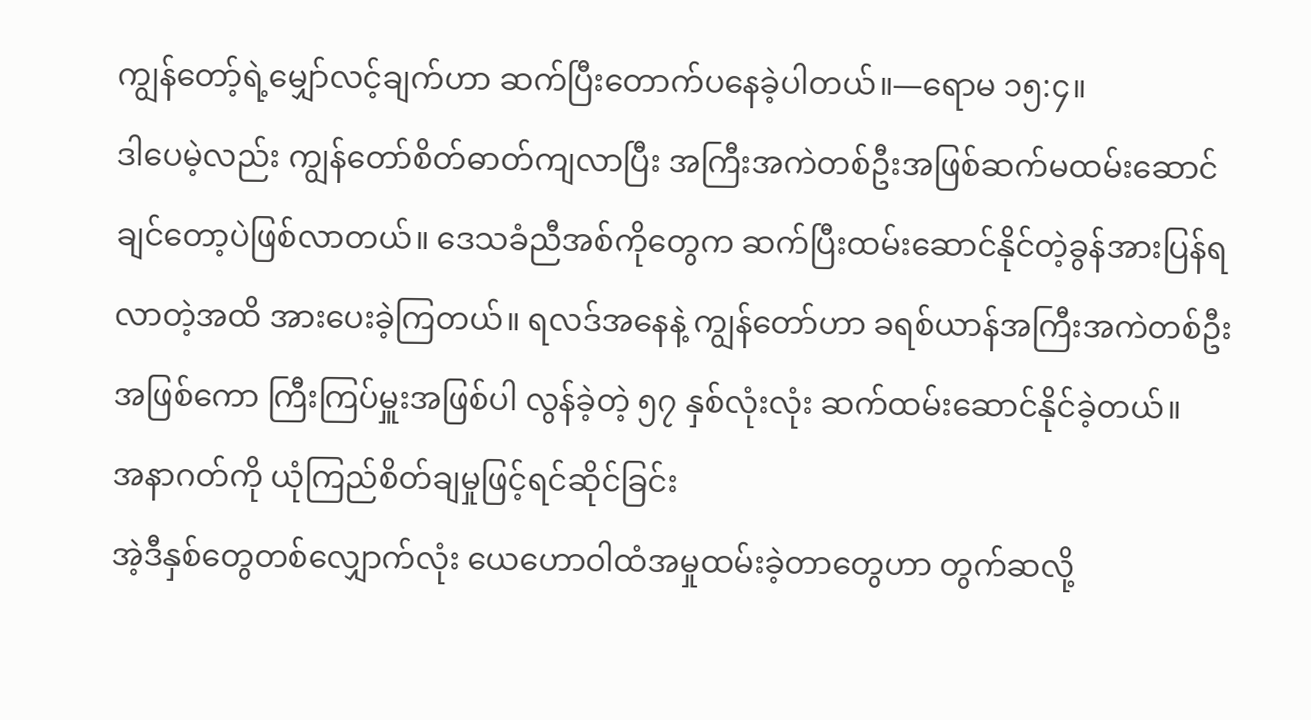ကျွန်တော့်ရဲ့မျှော်လင့်ချက်ဟာ ဆက်ပြီးတောက်ပနေခဲ့ပါတယ်။—ရောမ ၁၅:၄။
ဒါပေမဲ့လည်း ကျွန်တော်စိတ်ဓာတ်ကျလာပြီး အကြီးအကဲတစ်ဦးအဖြစ်ဆက်မထမ်းဆောင်ချင်တော့ပဲဖြစ်လာတယ်။ ဒေသခံညီအစ်ကိုတွေက ဆက်ပြီးထမ်းဆောင်နိုင်တဲ့ခွန်အားပြန်ရလာတဲ့အထိ အားပေးခဲ့ကြတယ်။ ရလဒ်အနေနဲ့ ကျွန်တော်ဟာ ခရစ်ယာန်အကြီးအကဲတစ်ဦးအဖြစ်ကော ကြီးကြပ်မှူးအဖြစ်ပါ လွန်ခဲ့တဲ့ ၅၇ နှစ်လုံးလုံး ဆက်ထမ်းဆောင်နိုင်ခဲ့တယ်။
အနာဂတ်ကို ယုံကြည်စိတ်ချမှုဖြင့်ရင်ဆိုင်ခြင်း
အဲ့ဒီနှစ်တွေတစ်လျှောက်လုံး ယေဟောဝါထံအမှုထမ်းခဲ့တာတွေဟာ တွက်ဆလို့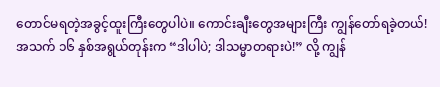တောင်မရတဲ့အခွင့်ထူးကြီးတွေပါပဲ။ ကောင်းချီးတွေအများကြီး ကျွန်တော်ရခဲ့တယ်! အသက် ၁၆ နှစ်အရွယ်တုန်းက “ဒါပါပဲ; ဒါသမ္မာတရားပဲ!” လို့ ကျွန်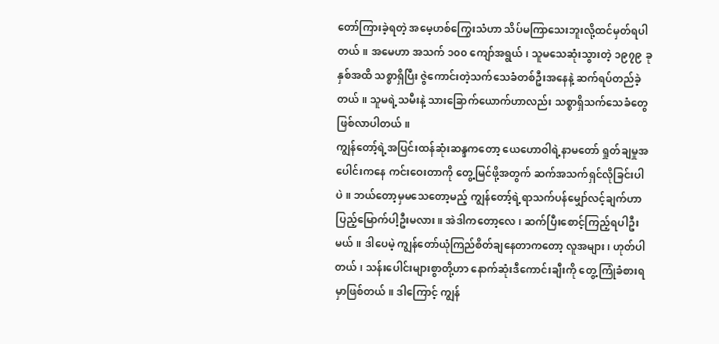တော်ကြားခဲ့ရတဲ့ အမေ့ဟစ်ကြွေးသံဟာ သိပ်မကြာသေးဘူးလို့ထင်မှတ်ရပါတယ်။ အမေဟာ အသက် ၁၀၀ ကျော်အရွယ်၊ သူမသေဆုံးသွားတဲ့ ၁၉၇၉ ခုနှစ်အထိ သစ္စာရှိပြီး ဇွဲကောင်းတဲ့သက်သေခံတစ်ဦးအနေနဲ့ ဆက်ရပ်တည်ခဲ့တယ်။ သူမရဲ့သမီးနဲ့ သားခြောက်ယောက်ဟာလည်း သစ္စာရှိသက်သေခံတွေဖြစ်လာပါတယ်။
ကျွန်တော့်ရဲ့အပြင်းထန်ဆုံးဆန္ဒကတော့ ယေဟောဝါရဲ့နာမတော် ရှုတ်ချမှုအပေါင်းကနေ ကင်းဝေးတာကို တွေ့မြင်ဖို့အတွက် ဆက်အသက်ရှင်လိုခြင်းပါပဲ။ ဘယ်တော့မှမသေတော့မည့် ကျွန်တော့်ရဲ့ရာသက်ပန်မျှော်လင့်ချက်ဟာ ပြည့်မြောက်ပါ့ဦးမလား။ အဲဒါကတော့လေ၊ ဆက်ပြီးစောင့်ကြည့်ရပါဦးမယ်။ ဒါပေမဲ့ ကျွန်တော်ယုံကြည်စိတ်ချနေတာကတော့ လူအများ၊ ဟုတ်ပါတယ်၊ သန်းပေါင်းများစွာတို့ဟာ နောက်ဆုံးဒီကောင်းချီးကို တွေ့ကြုံခံစားရမှာဖြစ်တယ်။ ဒါကြောင့် ကျွန်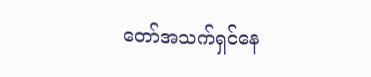တော်အသက်ရှင်နေ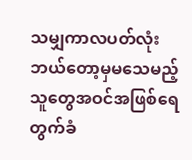သမျှကာလပတ်လုံး ဘယ်တော့မှမသေမည့်သူတွေအဝင်အဖြစ်ရေတွက်ခံ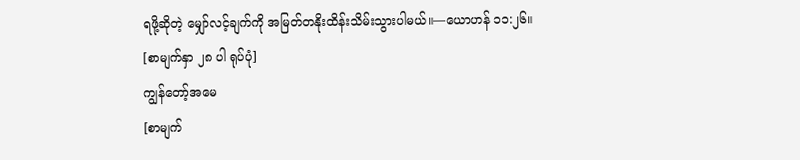ရဖို့ဆိုတဲ့ မျှော်လင့်ချက်ကို အမြတ်တနိုးထိန်းသိမ်းသွားပါမယ်။—ယောဟန် ၁၁:၂၆။
[စာမျက်နှာ ၂၈ ပါ ရုပ်ပုံ]
ကျွန်တော့်အမေ
[စာမျက်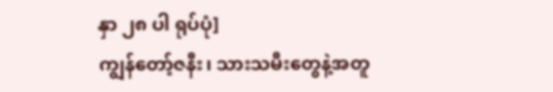နှာ ၂၈ ပါ ရုပ်ပုံ]
ကျွန်တော့်ဇနီး၊ သားသမီးတွေနဲ့အတူ